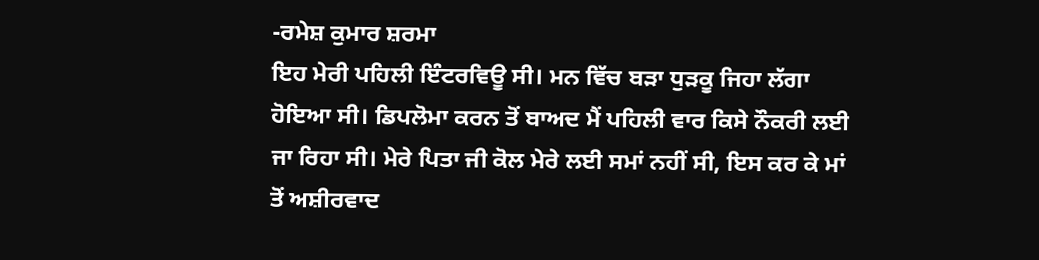-ਰਮੇਸ਼ ਕੁਮਾਰ ਸ਼ਰਮਾ
ਇਹ ਮੇਰੀ ਪਹਿਲੀ ਇੰਟਰਵਿਊ ਸੀ। ਮਨ ਵਿੱਚ ਬੜਾ ਧੁੜਕੂ ਜਿਹਾ ਲੱਗਾ ਹੋਇਆ ਸੀ। ਡਿਪਲੋਮਾ ਕਰਨ ਤੋਂ ਬਾਅਦ ਮੈਂ ਪਹਿਲੀ ਵਾਰ ਕਿਸੇ ਨੌਕਰੀ ਲਈ ਜਾ ਰਿਹਾ ਸੀ। ਮੇਰੇ ਪਿਤਾ ਜੀ ਕੋਲ ਮੇਰੇ ਲਈ ਸਮਾਂ ਨਹੀਂ ਸੀ, ਇਸ ਕਰ ਕੇ ਮਾਂ ਤੋਂ ਅਸ਼ੀਰਵਾਦ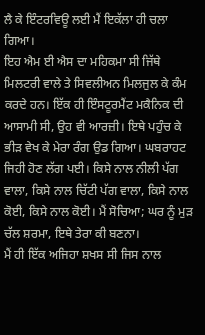ਲੈ ਕੇ ਇੰਟਰਵਿਊ ਲਈ ਮੈਂ ਇਕੱਲਾ ਹੀ ਚਲਾ ਗਿਆ।
ਇਹ ਐਮ ਈ ਐਸ ਦਾ ਮਹਿਕਮਾ ਸੀ ਜਿੱਥੇ ਮਿਲਟਰੀ ਵਾਲੇ ਤੇ ਸਿਵਲੀਅਨ ਮਿਲਜੁਲ ਕੇ ਕੰਮ ਕਰਦੇ ਹਨ। ਇੱਕ ਹੀ ਇੰਸਟੂਰਮੈਂਟ ਮਕੈਨਿਕ ਦੀ ਆਸਾਮੀ ਸੀ, ਉਹ ਵੀ ਆਰਜ਼ੀ। ਇਥੇ ਪਹੁੰਚ ਕੇ ਭੀੜ ਵੇਖ ਕੇ ਮੇਰਾ ਰੰਗ ਉਡ ਗਿਆ। ਘਬਰਾਹਟ ਜਿਹੀ ਹੋਣ ਲੱਗ ਪਈ। ਕਿਸੇ ਨਾਲ ਨੀਲੀ ਪੱਗ ਵਾਲਾ, ਕਿਸੇ ਨਾਲ ਚਿੱਟੀ ਪੱਗ ਵਾਲਾ, ਕਿਸੇ ਨਾਲ ਕੋਈ, ਕਿਸੇ ਨਾਲ ਕੋਈ। ਮੈਂ ਸੋਚਿਆ; ਘਰ ਨੂੰ ਮੁੜ ਚੱਲ ਸ਼ਰਮਾ, ਇਥੇ ਤੇਰਾ ਕੀ ਬਣਨਾ।
ਮੈਂ ਹੀ ਇੱਕ ਅਜਿਹਾ ਸ਼ਖਸ ਸੀ ਜਿਸ ਨਾਲ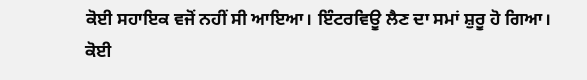ਕੋਈ ਸਹਾਇਕ ਵਜੋਂ ਨਹੀਂ ਸੀ ਆਇਆ। ਇੰਟਰਵਿਊ ਲੈਣ ਦਾ ਸਮਾਂ ਸ਼ੁਰੂ ਹੋ ਗਿਆ। ਕੋਈ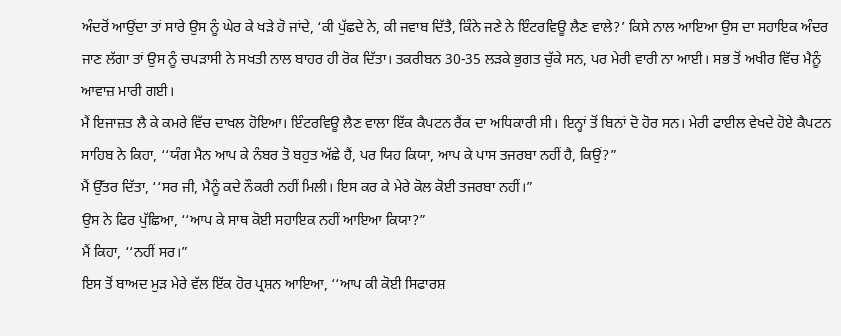ਅੰਦਰੋਂ ਆਉਂਦਾ ਤਾਂ ਸਾਰੇ ਉਸ ਨੂੰ ਘੇਰ ਕੇ ਖੜੇ ਹੋ ਜਾਂਦੇ, ‘ਕੀ ਪੁੱਛਦੇ ਨੇ, ਕੀ ਜਵਾਬ ਦਿੱਤੈ, ਕਿੰਨੇ ਜਣੇ ਨੇ ਇੰਟਰਵਿਊ ਲੈਣ ਵਾਲੇ?’ ਕਿਸੇ ਨਾਲ ਆਇਆ ਉਸ ਦਾ ਸਹਾਇਕ ਅੰਦਰ ਜਾਣ ਲੱਗਾ ਤਾਂ ਉਸ ਨੂੰ ਚਪੜਾਸੀ ਨੇ ਸਖਤੀ ਨਾਲ ਬਾਹਰ ਹੀ ਰੋਕ ਦਿੱਤਾ। ਤਕਰੀਬਨ 30-35 ਲੜਕੇ ਭੁਗਤ ਚੁੱਕੇ ਸਨ, ਪਰ ਮੇਰੀ ਵਾਰੀ ਨਾ ਆਈ। ਸਭ ਤੋਂ ਅਖੀਰ ਵਿੱਚ ਮੈਨੂੰ ਆਵਾਜ਼ ਮਾਰੀ ਗਈ।
ਮੈਂ ਇਜਾਜ਼ਤ ਲੈ ਕੇ ਕਮਰੇ ਵਿੱਚ ਦਾਖਲ ਹੋਇਆ। ਇੰਟਰਵਿਊ ਲੈਣ ਵਾਲਾ ਇੱਕ ਕੈਪਟਨ ਰੈਂਕ ਦਾ ਅਧਿਕਾਰੀ ਸੀ। ਇਨ੍ਹਾਂ ਤੋਂ ਬਿਨਾਂ ਦੋ ਹੋਰ ਸਨ। ਮੇਰੀ ਫਾਈਲ ਵੇਖਦੇ ਹੋਏ ਕੈਪਟਨ ਸਾਹਿਬ ਨੇ ਕਿਹਾ, ‘‘ਯੰਗ ਮੈਨ ਆਪ ਕੇ ਨੰਬਰ ਤੋ ਬਹੁਤ ਅੱਛੇ ਹੈਂ, ਪਰ ਯਿਹ ਕਿਯਾ, ਆਪ ਕੇ ਪਾਸ ਤਜਰਬਾ ਨਹੀਂ ਹੈ, ਕਿਉਂ?”
ਮੈਂ ਉੱਤਰ ਦਿੱਤਾ, ‘‘ਸਰ ਜੀ, ਮੈਨੂੰ ਕਦੇ ਨੌਕਰੀ ਨਹੀਂ ਮਿਲੀ। ਇਸ ਕਰ ਕੇ ਮੇਰੇ ਕੋਲ ਕੋਈ ਤਜਰਬਾ ਨਹੀਂ।”
ਉਸ ਨੇ ਫਿਰ ਪੁੱਛਿਆ, ‘‘ਆਪ ਕੇ ਸਾਥ ਕੋਈ ਸਹਾਇਕ ਨਹੀਂ ਆਇਆ ਕਿਯਾ?”
ਮੈਂ ਕਿਹਾ, ‘‘ਨਹੀਂ ਸਰ।”
ਇਸ ਤੋਂ ਬਾਅਦ ਮੁੜ ਮੇਰੇ ਵੱਲ ਇੱਕ ਹੋਰ ਪ੍ਰਸ਼ਨ ਆਇਆ, ‘‘ਆਪ ਕੀ ਕੋਈ ਸਿਫਾਰਸ਼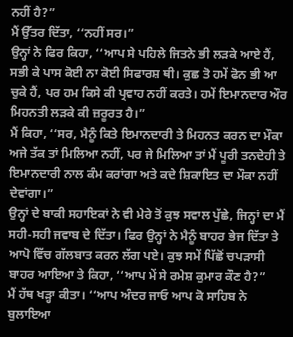ਨਹੀਂ ਹੈ?”
ਮੈਂ ਉੱਤਰ ਦਿੱਤਾ, ‘‘ਨਹੀਂ ਸਰ।”
ਉਨ੍ਹਾਂ ਨੇ ਫਿਰ ਕਿਹਾ, ‘‘ਆਪ ਸੇ ਪਹਿਲੇ ਜਿਤਨੇ ਭੀ ਲੜਕੇ ਆਏ ਹੈਂ, ਸਭੀ ਕੇ ਪਾਸ ਕੋਈ ਨਾ ਕੋਈ ਸਿਫਾਰਸ਼ ਥੀ। ਕੁਛ ਤੋ ਹਮੇਂ ਫੋਨ ਭੀ ਆ ਚੁਕੇ ਹੈਂ, ਪਰ ਹਮ ਕਿਸੇ ਕੀ ਪ੍ਰਵਾਹ ਨਹੀਂ ਕਰਤੇ। ਹਮੇਂ ਇਮਾਨਦਾਰ ਔਰ ਮਿਹਨਤੀ ਲੜਕੇ ਕੀ ਜ਼ਰੂਰਤ ਹੈ।”
ਮੈਂ ਕਿਹਾ, ‘‘ਸਰ, ਮੈਨੂੰ ਕਿਤੇ ਇਮਾਨਦਾਰੀ ਤੇ ਮਿਹਨਤ ਕਰਨ ਦਾ ਮੌਕਾ ਅਜੇ ਤੱਕ ਤਾਂ ਮਿਲਿਆ ਨਹੀਂ, ਪਰ ਜੇ ਮਿਲਿਆ ਤਾਂ ਮੈਂ ਪੂਰੀ ਤਨਦੇਹੀ ਤੇ ਇਮਾਨਦਾਰੀ ਨਾਲ ਕੰਮ ਕਰਾਂਗਾ ਅਤੇ ਕਦੇ ਸ਼ਿਕਾਇਤ ਦਾ ਮੌਕਾ ਨਹੀਂ ਦੇਵਾਂਗਾ।”
ਉਨ੍ਹਾਂ ਦੇ ਬਾਕੀ ਸਹਾਇਕਾਂ ਨੇ ਵੀ ਮੇਰੇ ਤੋਂ ਕੁਝ ਸਵਾਲ ਪੁੱਛੇ, ਜਿਨ੍ਹਾਂ ਦਾ ਮੈਂ ਸਹੀ-ਸਹੀ ਜਵਾਬ ਦੇ ਦਿੱਤਾ। ਫਿਰ ਉਨ੍ਹਾਂ ਨੇ ਮੈਨੂੰ ਬਾਹਰ ਭੇਜ ਦਿੱਤਾ ਤੇ ਆਪੋ ਵਿੱਚ ਗੱਲਬਾਤ ਕਰਨ ਲੱਗ ਪਏ। ਕੁਝ ਸਮੇਂ ਪਿੱਛੋਂ ਚਪੜਾਸੀ ਬਾਹਰ ਆਇਆ ਤੇ ਕਿਹਾ, ‘‘ਆਪ ਮੇਂ ਸੇ ਰਮੇਸ਼ ਕੁਮਾਰ ਕੌਣ ਹੈ?”
ਮੈਂ ਹੱਥ ਖੜ੍ਹਾ ਕੀਤਾ। ‘‘ਆਪ ਅੰਦਰ ਜਾਓ ਆਪ ਕੋ ਸਾਹਿਬ ਨੇ ਬੁਲਾਇਆ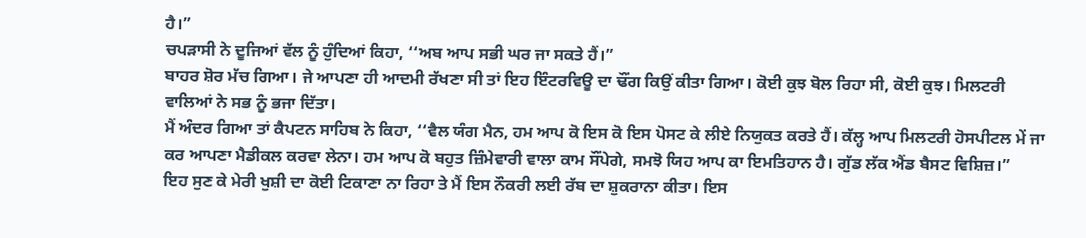ਹੈ।”
ਚਪੜਾਸੀ ਨੇ ਦੂਜਿਆਂ ਵੱਲ ਨੂੰ ਹੁੰਦਿਆਂ ਕਿਹਾ, ‘‘ਅਬ ਆਪ ਸਭੀ ਘਰ ਜਾ ਸਕਤੇ ਹੈਂ।”
ਬਾਹਰ ਸ਼ੋਰ ਮੱਚ ਗਿਆ। ਜੇ ਆਪਣਾ ਹੀ ਆਦਮੀ ਰੱਖਣਾ ਸੀ ਤਾਂ ਇਹ ਇੰਟਰਵਿਊ ਦਾ ਢੌਂਗ ਕਿਉਂ ਕੀਤਾ ਗਿਆ। ਕੋਈ ਕੁਝ ਬੋਲ ਰਿਹਾ ਸੀ, ਕੋਈ ਕੁਝ। ਮਿਲਟਰੀ ਵਾਲਿਆਂ ਨੇ ਸਭ ਨੂੰ ਭਜਾ ਦਿੱਤਾ।
ਮੈਂ ਅੰਦਰ ਗਿਆ ਤਾਂ ਕੈਪਟਨ ਸਾਹਿਬ ਨੇ ਕਿਹਾ, ‘‘ਵੈਲ ਯੰਗ ਮੈਨ, ਹਮ ਆਪ ਕੋ ਇਸ ਕੋ ਇਸ ਪੋਸਟ ਕੇ ਲੀਏ ਨਿਯੁਕਤ ਕਰਤੇ ਹੈਂ। ਕੱਲ੍ਹ ਆਪ ਮਿਲਟਰੀ ਹੋਸਪੀਟਲ ਮੇਂ ਜਾ ਕਰ ਆਪਣਾ ਮੈਡੀਕਲ ਕਰਵਾ ਲੇਨਾ। ਹਮ ਆਪ ਕੋ ਬਹੁਤ ਜ਼ਿੰਮੇਵਾਰੀ ਵਾਲਾ ਕਾਮ ਸੌਂਪੇਗੇ, ਸਮਝੋ ਯਿਹ ਆਪ ਕਾ ਇਮਤਿਹਾਨ ਹੈ। ਗੁੱਡ ਲੱਕ ਐਂਡ ਬੈਸਟ ਵਿਸ਼ਿਜ਼।”
ਇਹ ਸੁਣ ਕੇ ਮੇਰੀ ਖੁਸ਼ੀ ਦਾ ਕੋਈ ਟਿਕਾਣਾ ਨਾ ਰਿਹਾ ਤੇ ਮੈਂ ਇਸ ਨੌਕਰੀ ਲਈ ਰੱਬ ਦਾ ਸ਼ੁਕਰਾਨਾ ਕੀਤਾ। ਇਸ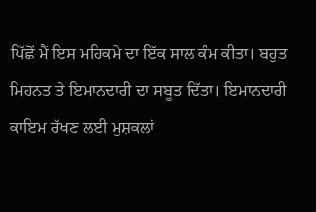ਪਿੱਛੋਂ ਮੈਂ ਇਸ ਮਹਿਕਮੇ ਦਾ ਇੱਕ ਸਾਲ ਕੰਮ ਕੀਤਾ। ਬਹੁਤ ਮਿਹਨਤ ਤੇ ਇਮਾਨਦਾਰੀ ਦਾ ਸਬੂਤ ਦਿੱਤਾ। ਇਮਾਨਦਾਰੀ ਕਾਇਮ ਰੱਖਣ ਲਈ ਮੁਸ਼ਕਲਾਂ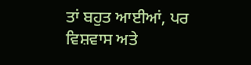ਤਾਂ ਬਹੁਤ ਆਈਆਂ, ਪਰ ਵਿਸ਼ਵਾਸ ਅਤੇ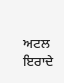ਅਟਲ ਇਰਾਦੇ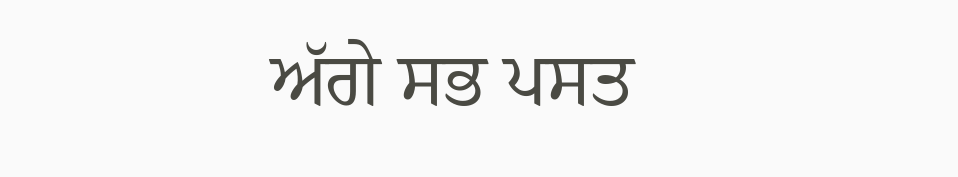ਅੱਗੇ ਸਭ ਪਸਤ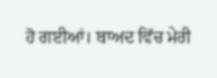ਹੋ ਗਈਆਂ। ਬਾਅਦ ਵਿੱਚ ਮੇਰੀ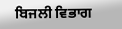ਬਿਜਲੀ ਵਿਭਾਗ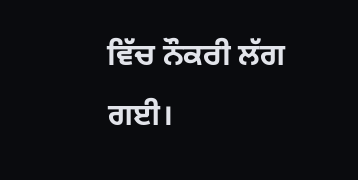ਵਿੱਚ ਨੌਕਰੀ ਲੱਗ ਗਈ।